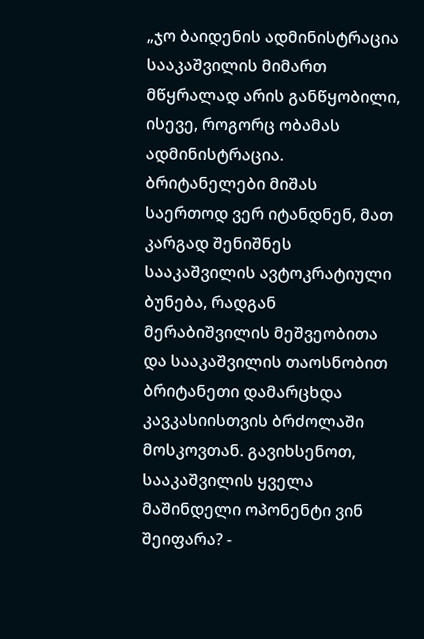„ჯო ბაიდენის ადმინისტრაცია სააკაშვილის მიმართ მწყრალად არის განწყობილი, ისევე, როგორც ობამას ადმინისტრაცია. ბრიტანელები მიშას საერთოდ ვერ იტანდნენ, მათ კარგად შენიშნეს სააკაშვილის ავტოკრატიული ბუნება, რადგან მერაბიშვილის მეშვეობითა და სააკაშვილის თაოსნობით ბრიტანეთი დამარცხდა კავკასიისთვის ბრძოლაში მოსკოვთან. გავიხსენოთ, სააკაშვილის ყველა მაშინდელი ოპონენტი ვინ შეიფარა? -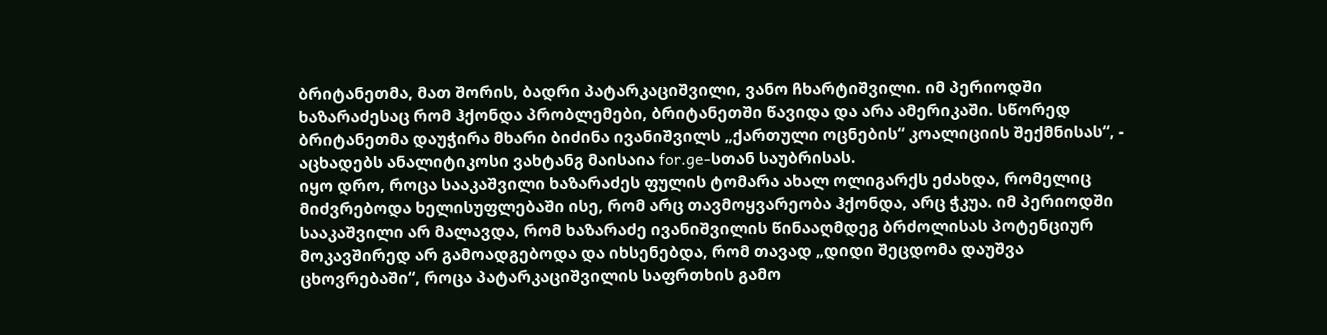ბრიტანეთმა, მათ შორის, ბადრი პატარკაციშვილი, ვანო ჩხარტიშვილი. იმ პერიოდში ხაზარაძესაც რომ ჰქონდა პრობლემები, ბრიტანეთში წავიდა და არა ამერიკაში. სწორედ ბრიტანეთმა დაუჭირა მხარი ბიძინა ივანიშვილს „ქართული ოცნების“ კოალიციის შექმნისას“, - აცხადებს ანალიტიკოსი ვახტანგ მაისაია for.ge-სთან საუბრისას.
იყო დრო, როცა სააკაშვილი ხაზარაძეს ფულის ტომარა ახალ ოლიგარქს ეძახდა, რომელიც მიძვრებოდა ხელისუფლებაში ისე, რომ არც თავმოყვარეობა ჰქონდა, არც ჭკუა. იმ პერიოდში სააკაშვილი არ მალავდა, რომ ხაზარაძე ივანიშვილის წინააღმდეგ ბრძოლისას პოტენციურ მოკავშირედ არ გამოადგებოდა და იხსენებდა, რომ თავად „დიდი შეცდომა დაუშვა ცხოვრებაში“, როცა პატარკაციშვილის საფრთხის გამო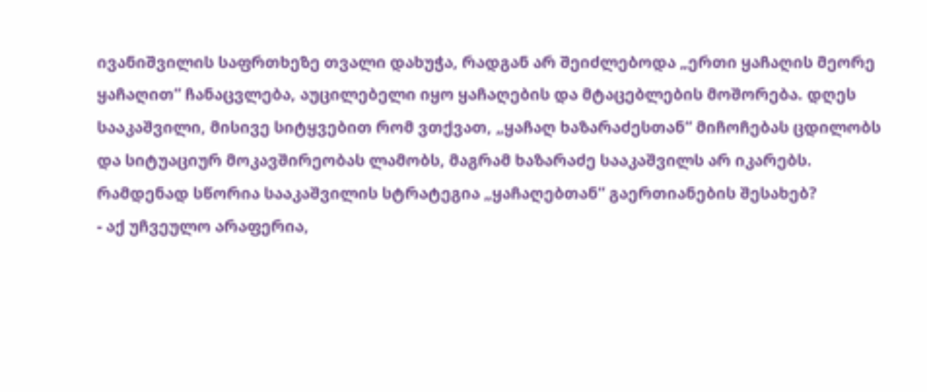ივანიშვილის საფრთხეზე თვალი დახუჭა, რადგან არ შეიძლებოდა „ერთი ყაჩაღის მეორე ყაჩაღით“ ჩანაცვლება, აუცილებელი იყო ყაჩაღების და მტაცებლების მოშორება. დღეს სააკაშვილი, მისივე სიტყვებით რომ ვთქვათ, „ყაჩაღ ხაზარაძესთან“ მიჩოჩებას ცდილობს და სიტუაციურ მოკავშირეობას ლამობს, მაგრამ ხაზარაძე სააკაშვილს არ იკარებს. რამდენად სწორია სააკაშვილის სტრატეგია „ყაჩაღებთან“ გაერთიანების შესახებ?
- აქ უჩვეულო არაფერია,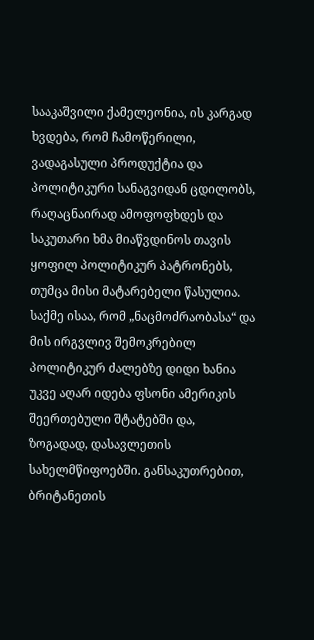სააკაშვილი ქამელეონია, ის კარგად ხვდება, რომ ჩამოწერილი, ვადაგასული პროდუქტია და პოლიტიკური სანაგვიდან ცდილობს, რაღაცნაირად ამოფოფხდეს და საკუთარი ხმა მიაწვდინოს თავის ყოფილ პოლიტიკურ პატრონებს, თუმცა მისი მატარებელი წასულია. საქმე ისაა, რომ „ნაცმოძრაობასა“ და მის ირგვლივ შემოკრებილ პოლიტიკურ ძალებზე დიდი ხანია უკვე აღარ იდება ფსონი ამერიკის შეერთებული შტატებში და, ზოგადად, დასავლეთის სახელმწიფოებში. განსაკუთრებით, ბრიტანეთის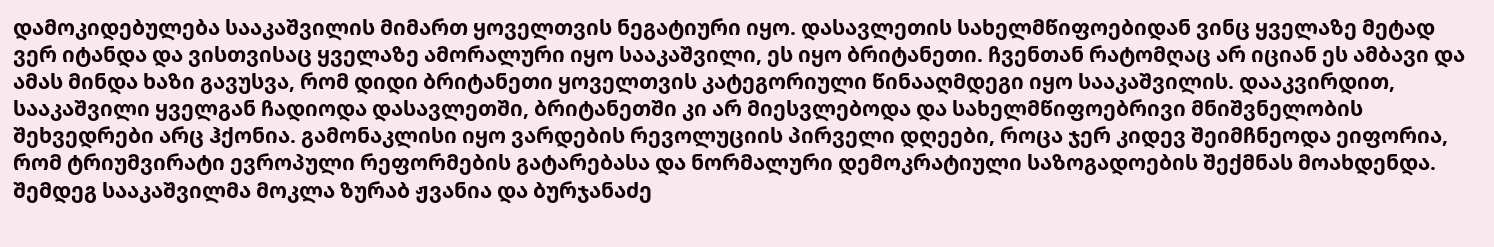დამოკიდებულება სააკაშვილის მიმართ ყოველთვის ნეგატიური იყო. დასავლეთის სახელმწიფოებიდან ვინც ყველაზე მეტად ვერ იტანდა და ვისთვისაც ყველაზე ამორალური იყო სააკაშვილი, ეს იყო ბრიტანეთი. ჩვენთან რატომღაც არ იციან ეს ამბავი და ამას მინდა ხაზი გავუსვა, რომ დიდი ბრიტანეთი ყოველთვის კატეგორიული წინააღმდეგი იყო სააკაშვილის. დააკვირდით, სააკაშვილი ყველგან ჩადიოდა დასავლეთში, ბრიტანეთში კი არ მიესვლებოდა და სახელმწიფოებრივი მნიშვნელობის შეხვედრები არც ჰქონია. გამონაკლისი იყო ვარდების რევოლუციის პირველი დღეები, როცა ჯერ კიდევ შეიმჩნეოდა ეიფორია, რომ ტრიუმვირატი ევროპული რეფორმების გატარებასა და ნორმალური დემოკრატიული საზოგადოების შექმნას მოახდენდა. შემდეგ სააკაშვილმა მოკლა ზურაბ ჟვანია და ბურჯანაძე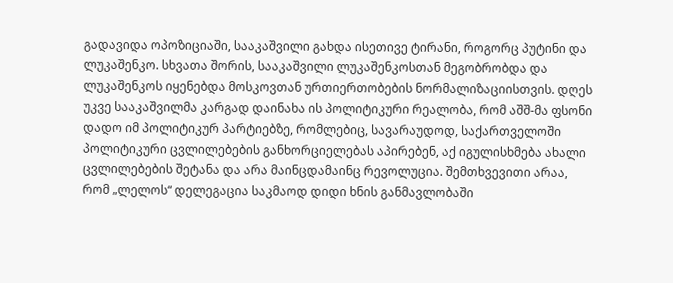გადავიდა ოპოზიციაში, სააკაშვილი გახდა ისეთივე ტირანი, როგორც პუტინი და ლუკაშენკო. სხვათა შორის, სააკაშვილი ლუკაშენკოსთან მეგობრობდა და ლუკაშენკოს იყენებდა მოსკოვთან ურთიერთობების ნორმალიზაციისთვის. დღეს უკვე სააკაშვილმა კარგად დაინახა ის პოლიტიკური რეალობა, რომ აშშ-მა ფსონი დადო იმ პოლიტიკურ პარტიებზე, რომლებიც, სავარაუდოდ, საქართველოში პოლიტიკური ცვლილებების განხორციელებას აპირებენ, აქ იგულისხმება ახალი ცვლილებების შეტანა და არა მაინცდამაინც რევოლუცია. შემთხვევითი არაა, რომ „ლელოს“ დელეგაცია საკმაოდ დიდი ხნის განმავლობაში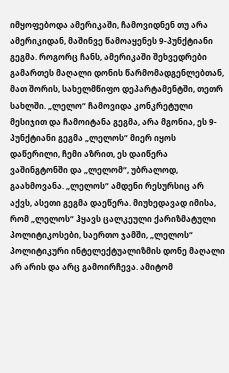იმყოფებოდა ამერიკაში, ჩამოვიდნენ თუ არა ამერიკიდან, მაშინვე წამოაყენეს 9-პუნქტიანი გეგმა. როგორც ჩანს, ამერიკაში შეხვედრები გამართეს მაღალი დონის წარმომადგენლებთან, მათ შორის, სახელმწიფო დეპარტამენტში, თეთრ სახლში. „ლელო“ ჩამოვიდა კონკრეტული მესიჯით და ჩამოიტანა გეგმა, არა მგონია, ეს 9-პუნქტიანი გეგმა „ლელოს“ მიერ იყოს დაწერილი, ჩემი აზრით, ეს დაიწერა ვაშინგტონში და „ლელომ“, უბრალოდ, გაახმოვანა. „ლელოს“ ამდენი რესურსიც არ აქვს, ასეთი გეგმა დაეწერა. მიუხედავად იმისა, რომ „ლელოს“ ჰყავს ცალკეული ქარიზმატული პოლიტიკოსები, საერთო ჯამში, „ლელოს“ პოლიტიკური ინტელექტუალიზმის დონე მაღალი არ არის და არც გამოირჩევა. ამიტომ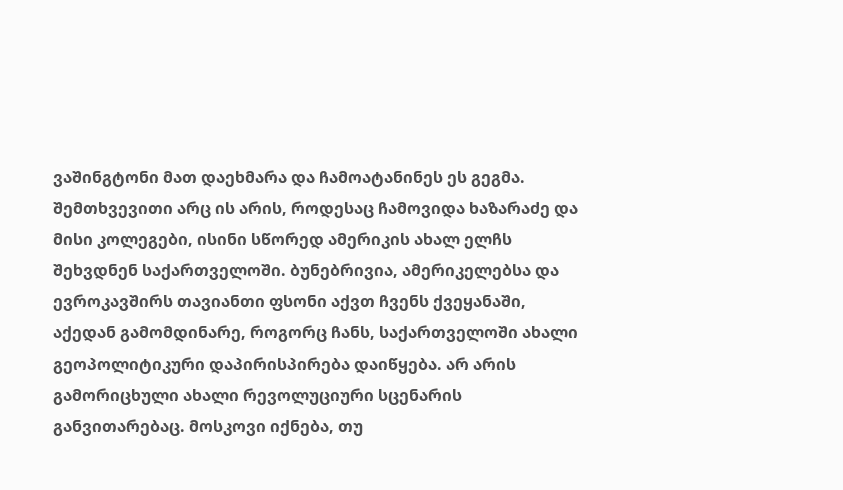ვაშინგტონი მათ დაეხმარა და ჩამოატანინეს ეს გეგმა. შემთხვევითი არც ის არის, როდესაც ჩამოვიდა ხაზარაძე და მისი კოლეგები, ისინი სწორედ ამერიკის ახალ ელჩს შეხვდნენ საქართველოში. ბუნებრივია, ამერიკელებსა და ევროკავშირს თავიანთი ფსონი აქვთ ჩვენს ქვეყანაში, აქედან გამომდინარე, როგორც ჩანს, საქართველოში ახალი გეოპოლიტიკური დაპირისპირება დაიწყება. არ არის გამორიცხული ახალი რევოლუციური სცენარის განვითარებაც. მოსკოვი იქნება, თუ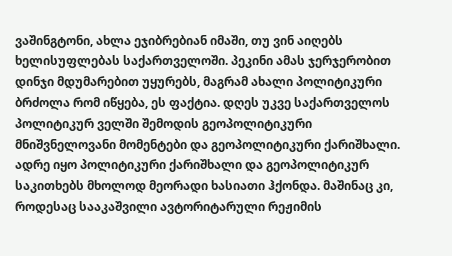ვაშინგტონი, ახლა ეჯიბრებიან იმაში, თუ ვინ აიღებს ხელისუფლებას საქართველოში. პეკინი ამას ჯერჯერობით დინჯი მდუმარებით უყურებს, მაგრამ ახალი პოლიტიკური ბრძოლა რომ იწყება, ეს ფაქტია. დღეს უკვე საქართველოს პოლიტიკურ ველში შემოდის გეოპოლიტიკური მნიშვნელოვანი მომენტები და გეოპოლიტიკური ქარიშხალი. ადრე იყო პოლიტიკური ქარიშხალი და გეოპოლიტიკურ საკითხებს მხოლოდ მეორადი ხასიათი ჰქონდა. მაშინაც კი, როდესაც სააკაშვილი ავტორიტარული რეჟიმის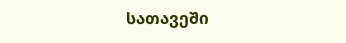სათავეში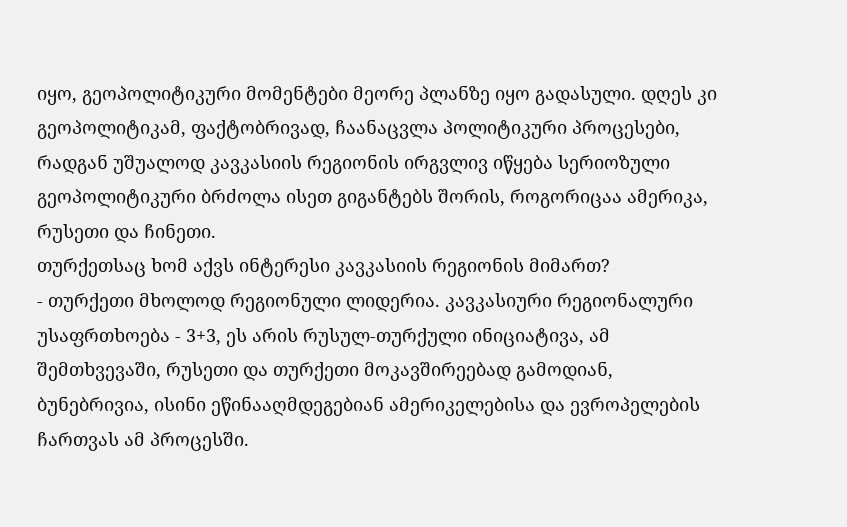იყო, გეოპოლიტიკური მომენტები მეორე პლანზე იყო გადასული. დღეს კი გეოპოლიტიკამ, ფაქტობრივად, ჩაანაცვლა პოლიტიკური პროცესები, რადგან უშუალოდ კავკასიის რეგიონის ირგვლივ იწყება სერიოზული გეოპოლიტიკური ბრძოლა ისეთ გიგანტებს შორის, როგორიცაა ამერიკა, რუსეთი და ჩინეთი.
თურქეთსაც ხომ აქვს ინტერესი კავკასიის რეგიონის მიმართ?
- თურქეთი მხოლოდ რეგიონული ლიდერია. კავკასიური რეგიონალური უსაფრთხოება - 3+3, ეს არის რუსულ-თურქული ინიციატივა, ამ შემთხვევაში, რუსეთი და თურქეთი მოკავშირეებად გამოდიან, ბუნებრივია, ისინი ეწინააღმდეგებიან ამერიკელებისა და ევროპელების ჩართვას ამ პროცესში.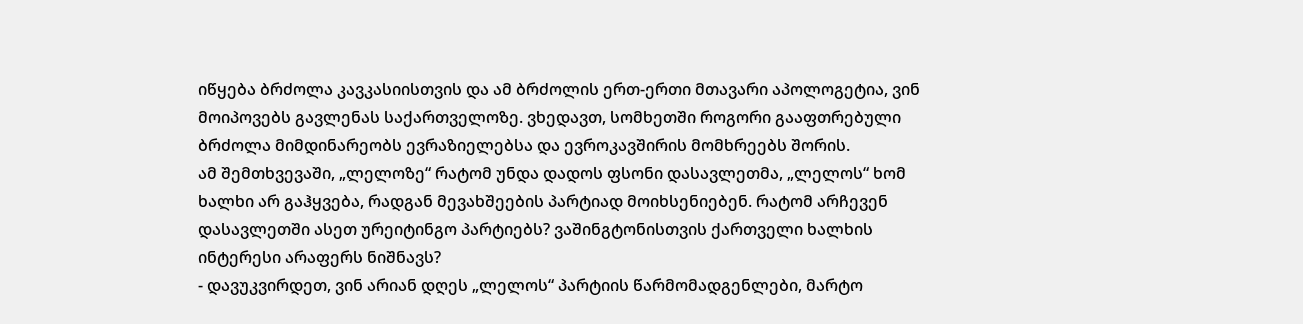იწყება ბრძოლა კავკასიისთვის და ამ ბრძოლის ერთ-ერთი მთავარი აპოლოგეტია, ვინ მოიპოვებს გავლენას საქართველოზე. ვხედავთ, სომხეთში როგორი გააფთრებული ბრძოლა მიმდინარეობს ევრაზიელებსა და ევროკავშირის მომხრეებს შორის.
ამ შემთხვევაში, „ლელოზე“ რატომ უნდა დადოს ფსონი დასავლეთმა, „ლელოს“ ხომ ხალხი არ გაჰყვება, რადგან მევახშეების პარტიად მოიხსენიებენ. რატომ არჩევენ დასავლეთში ასეთ ურეიტინგო პარტიებს? ვაშინგტონისთვის ქართველი ხალხის ინტერესი არაფერს ნიშნავს?
- დავუკვირდეთ, ვინ არიან დღეს „ლელოს“ პარტიის წარმომადგენლები, მარტო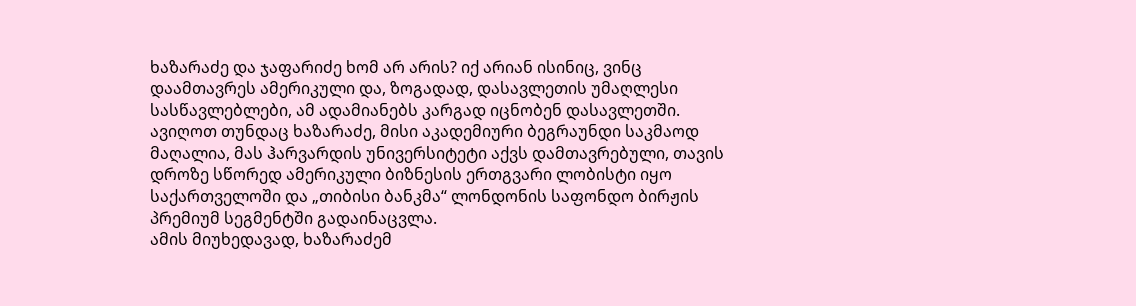ხაზარაძე და ჯაფარიძე ხომ არ არის? იქ არიან ისინიც, ვინც დაამთავრეს ამერიკული და, ზოგადად, დასავლეთის უმაღლესი სასწავლებლები, ამ ადამიანებს კარგად იცნობენ დასავლეთში. ავიღოთ თუნდაც ხაზარაძე, მისი აკადემიური ბეგრაუნდი საკმაოდ მაღალია, მას ჰარვარდის უნივერსიტეტი აქვს დამთავრებული, თავის დროზე სწორედ ამერიკული ბიზნესის ერთგვარი ლობისტი იყო საქართველოში და „თიბისი ბანკმა“ ლონდონის საფონდო ბირჟის პრემიუმ სეგმენტში გადაინაცვლა.
ამის მიუხედავად, ხაზარაძემ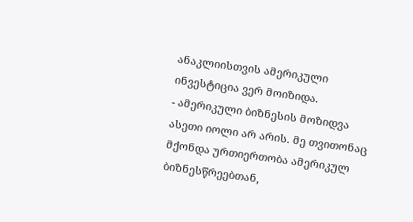ანაკლიისთვის ამერიკული ინვესტიცია ვერ მოიზიდა.
- ამერიკული ბიზნესის მოზიდვა ასეთი იოლი არ არის. მე თვითონაც მქონდა ურთიერთობა ამერიკულ ბიზნესწრეებთან,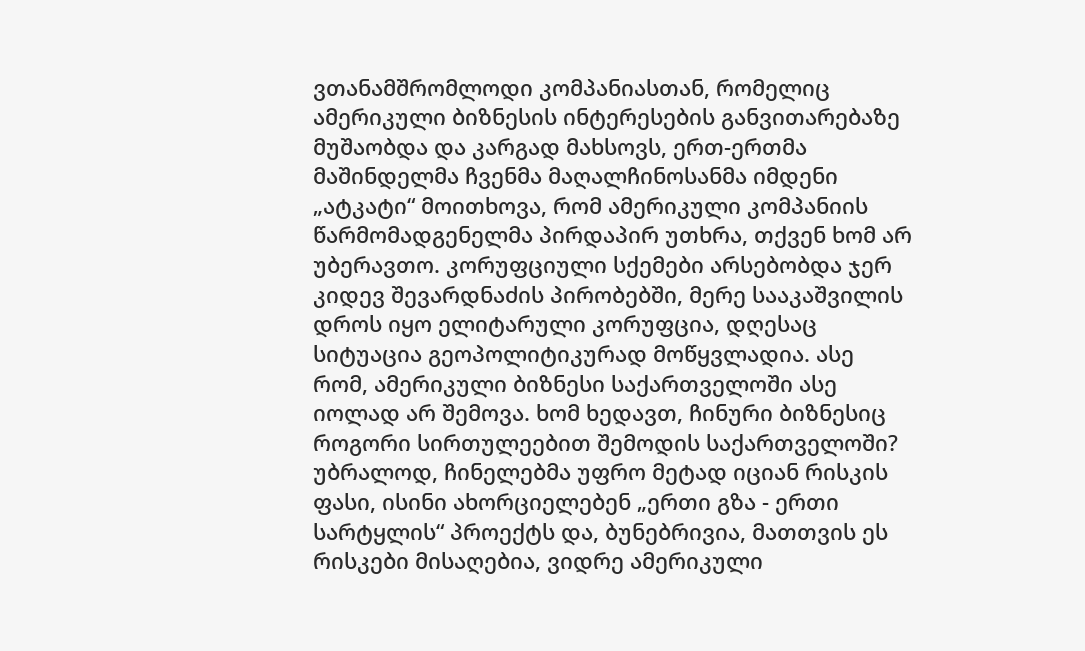ვთანამშრომლოდი კომპანიასთან, რომელიც ამერიკული ბიზნესის ინტერესების განვითარებაზე მუშაობდა და კარგად მახსოვს, ერთ-ერთმა მაშინდელმა ჩვენმა მაღალჩინოსანმა იმდენი „ატკატი“ მოითხოვა, რომ ამერიკული კომპანიის წარმომადგენელმა პირდაპირ უთხრა, თქვენ ხომ არ უბერავთო. კორუფციული სქემები არსებობდა ჯერ კიდევ შევარდნაძის პირობებში, მერე სააკაშვილის დროს იყო ელიტარული კორუფცია, დღესაც სიტუაცია გეოპოლიტიკურად მოწყვლადია. ასე რომ, ამერიკული ბიზნესი საქართველოში ასე იოლად არ შემოვა. ხომ ხედავთ, ჩინური ბიზნესიც როგორი სირთულეებით შემოდის საქართველოში? უბრალოდ, ჩინელებმა უფრო მეტად იციან რისკის ფასი, ისინი ახორციელებენ „ერთი გზა - ერთი სარტყლის“ პროექტს და, ბუნებრივია, მათთვის ეს რისკები მისაღებია, ვიდრე ამერიკული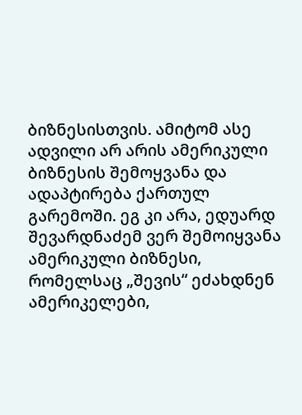ბიზნესისთვის. ამიტომ ასე ადვილი არ არის ამერიკული ბიზნესის შემოყვანა და ადაპტირება ქართულ გარემოში. ეგ კი არა, ედუარდ შევარდნაძემ ვერ შემოიყვანა ამერიკული ბიზნესი, რომელსაც „შევის“ ეძახდნენ ამერიკელები,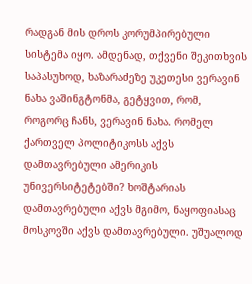რადგან მის დროს კორუმპირებული სისტემა იყო. ამდენად, თქვენი შეკითხვის საპასუხოდ, ხაზარაძეზე უკეთესი ვერავინ ნახა ვაშინგტონმა, გეტყვით, რომ, როგორც ჩანს, ვერავინ ნახა. რომელ ქართველ პოლიტიკოსს აქვს დამთავრებული ამერიკის უნივერსიტეტებში? ხოშტარიას დამთავრებული აქვს მგიმო, ნაყოფიასაც მოსკოვში აქვს დამთავრებული. უშუალოდ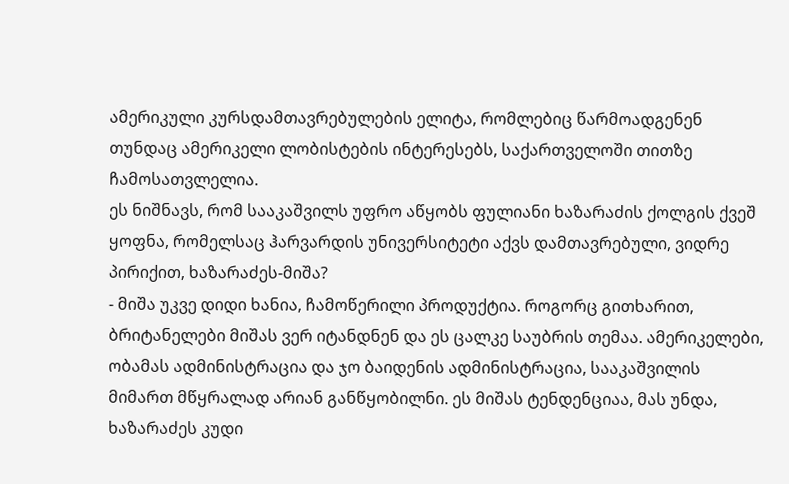ამერიკული კურსდამთავრებულების ელიტა, რომლებიც წარმოადგენენ თუნდაც ამერიკელი ლობისტების ინტერესებს, საქართველოში თითზე ჩამოსათვლელია.
ეს ნიშნავს, რომ სააკაშვილს უფრო აწყობს ფულიანი ხაზარაძის ქოლგის ქვეშ ყოფნა, რომელსაც ჰარვარდის უნივერსიტეტი აქვს დამთავრებული, ვიდრე პირიქით, ხაზარაძეს-მიშა?
- მიშა უკვე დიდი ხანია, ჩამოწერილი პროდუქტია. როგორც გითხარით, ბრიტანელები მიშას ვერ იტანდნენ და ეს ცალკე საუბრის თემაა. ამერიკელები, ობამას ადმინისტრაცია და ჯო ბაიდენის ადმინისტრაცია, სააკაშვილის მიმართ მწყრალად არიან განწყობილნი. ეს მიშას ტენდენციაა, მას უნდა, ხაზარაძეს კუდი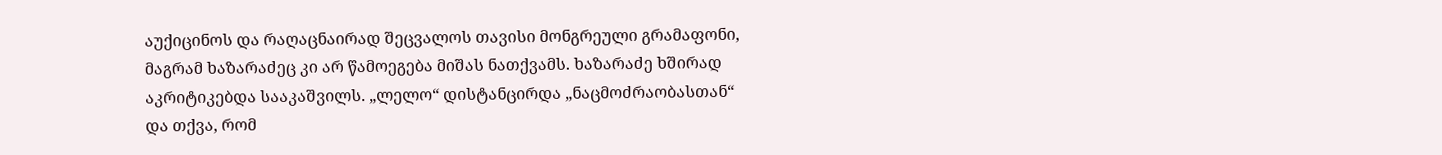აუქიცინოს და რაღაცნაირად შეცვალოს თავისი მონგრეული გრამაფონი, მაგრამ ხაზარაძეც კი არ წამოეგება მიშას ნათქვამს. ხაზარაძე ხშირად აკრიტიკებდა სააკაშვილს. „ლელო“ დისტანცირდა „ნაცმოძრაობასთან“ და თქვა, რომ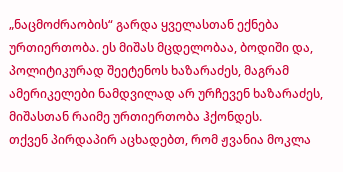„ნაცმოძრაობის“ გარდა ყველასთან ექნება ურთიერთობა. ეს მიშას მცდელობაა, ბოდიში და, პოლიტიკურად შეეტენოს ხაზარაძეს, მაგრამ ამერიკელები ნამდვილად არ ურჩევენ ხაზარაძეს, მიშასთან რაიმე ურთიერთობა ჰქონდეს.
თქვენ პირდაპირ აცხადებთ, რომ ჟვანია მოკლა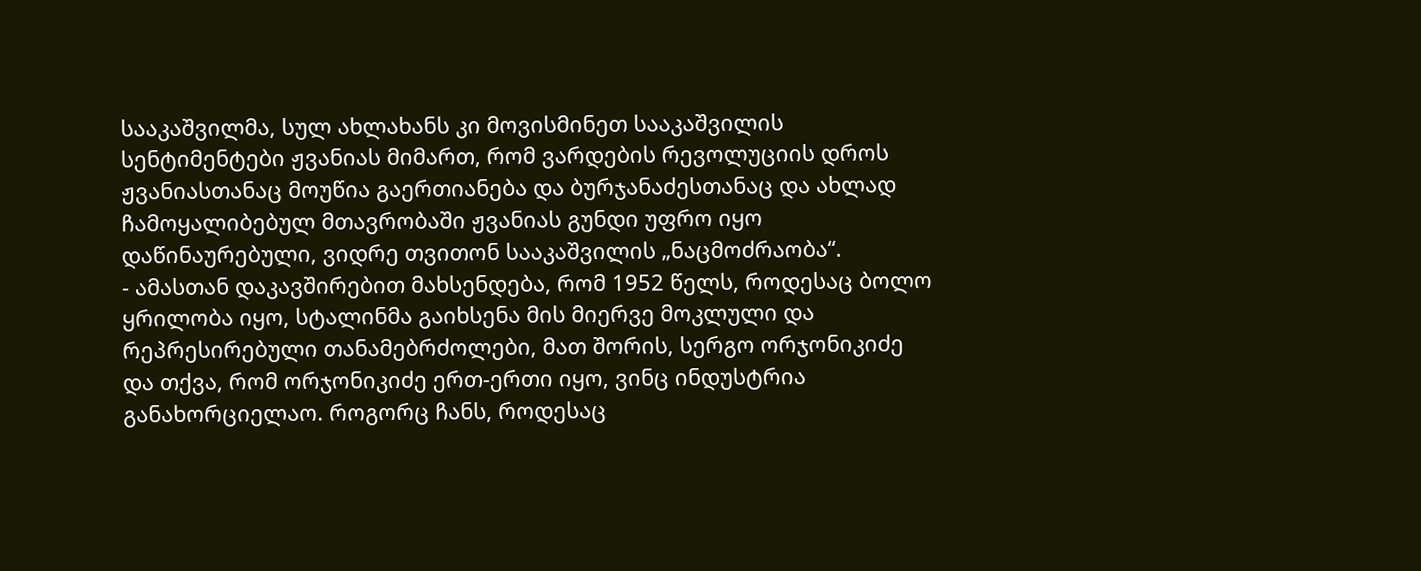სააკაშვილმა, სულ ახლახანს კი მოვისმინეთ სააკაშვილის სენტიმენტები ჟვანიას მიმართ, რომ ვარდების რევოლუციის დროს ჟვანიასთანაც მოუწია გაერთიანება და ბურჯანაძესთანაც და ახლად ჩამოყალიბებულ მთავრობაში ჟვანიას გუნდი უფრო იყო დაწინაურებული, ვიდრე თვითონ სააკაშვილის „ნაცმოძრაობა“.
- ამასთან დაკავშირებით მახსენდება, რომ 1952 წელს, როდესაც ბოლო ყრილობა იყო, სტალინმა გაიხსენა მის მიერვე მოკლული და რეპრესირებული თანამებრძოლები, მათ შორის, სერგო ორჯონიკიძე და თქვა, რომ ორჯონიკიძე ერთ-ერთი იყო, ვინც ინდუსტრია განახორციელაო. როგორც ჩანს, როდესაც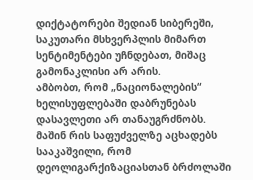დიქტატორები შედიან სიბერეში, საკუთარი მსხვერპლის მიმართ სენტიმენტები უჩნდებათ, მიშაც გამონაკლისი არ არის.
ამბობთ, რომ „ნაციონალების“ ხელისუფლებაში დაბრუნებას დასავლეთი არ თანაუგრძნობს. მაშინ რის საფუძველზე აცხადებს სააკაშვილი, რომ დეოლიგარქიზაციასთან ბრძოლაში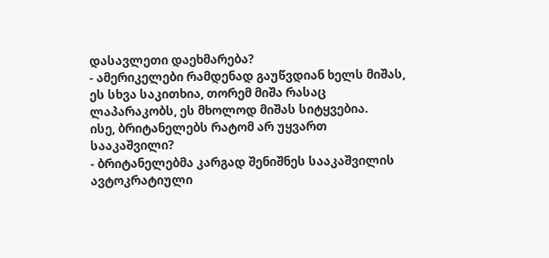დასავლეთი დაეხმარება?
- ამერიკელები რამდენად გაუწვდიან ხელს მიშას, ეს სხვა საკითხია, თორემ მიშა რასაც ლაპარაკობს, ეს მხოლოდ მიშას სიტყვებია.
ისე, ბრიტანელებს რატომ არ უყვართ სააკაშვილი?
- ბრიტანელებმა კარგად შენიშნეს სააკაშვილის ავტოკრატიული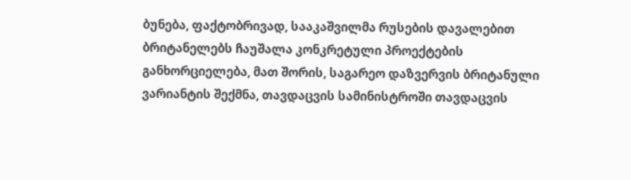ბუნება, ფაქტობრივად, სააკაშვილმა რუსების დავალებით ბრიტანელებს ჩაუშალა კონკრეტული პროექტების განხორციელება, მათ შორის, საგარეო დაზვერვის ბრიტანული ვარიანტის შექმნა, თავდაცვის სამინისტროში თავდაცვის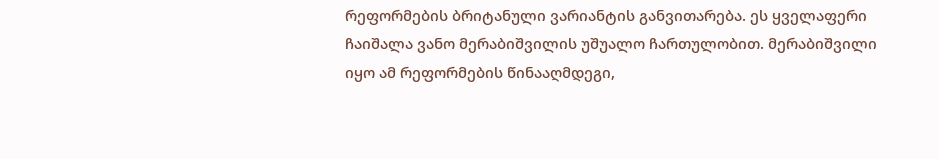რეფორმების ბრიტანული ვარიანტის განვითარება. ეს ყველაფერი ჩაიშალა ვანო მერაბიშვილის უშუალო ჩართულობით. მერაბიშვილი იყო ამ რეფორმების წინააღმდეგი,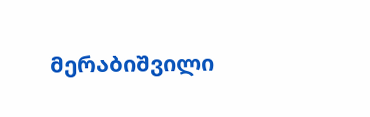მერაბიშვილი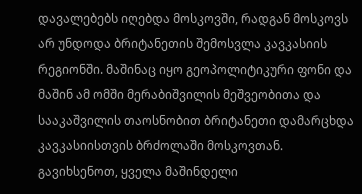დავალებებს იღებდა მოსკოვში, რადგან მოსკოვს არ უნდოდა ბრიტანეთის შემოსვლა კავკასიის რეგიონში. მაშინაც იყო გეოპოლიტიკური ფონი და მაშინ ამ ომში მერაბიშვილის მეშვეობითა და სააკაშვილის თაოსნობით ბრიტანეთი დამარცხდა კავკასიისთვის ბრძოლაში მოსკოვთან. გავიხსენოთ, ყველა მაშინდელი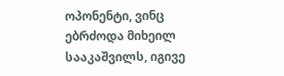ოპონენტი, ვინც ებრძოდა მიხეილ სააკაშვილს, იგივე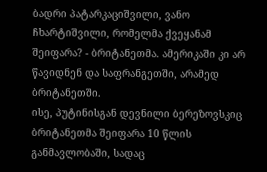ბადრი პატარკაციშვილი, ვანო ჩხარტიშვილი, რომელმა ქვეყანამ შეიფარა? - ბრიტანეთმა. ამერიკაში კი არ წავიდნენ და საფრანგეთში, არამედ ბრიტანეთში.
ისე, პუტინისგან დევნილი ბერეზოვსკიც ბრიტანეთმა შეიფარა 10 წლის განმავლობაში, სადაც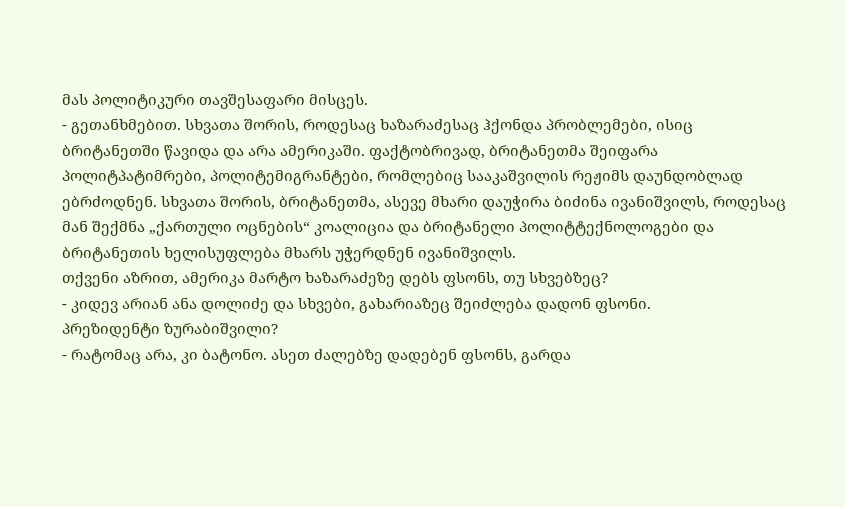მას პოლიტიკური თავშესაფარი მისცეს.
- გეთანხმებით. სხვათა შორის, როდესაც ხაზარაძესაც ჰქონდა პრობლემები, ისიც ბრიტანეთში წავიდა და არა ამერიკაში. ფაქტობრივად, ბრიტანეთმა შეიფარა პოლიტპატიმრები, პოლიტემიგრანტები, რომლებიც სააკაშვილის რეჟიმს დაუნდობლად ებრძოდნენ. სხვათა შორის, ბრიტანეთმა, ასევე მხარი დაუჭირა ბიძინა ივანიშვილს, როდესაც მან შექმნა „ქართული ოცნების“ კოალიცია და ბრიტანელი პოლიტტექნოლოგები და ბრიტანეთის ხელისუფლება მხარს უჭერდნენ ივანიშვილს.
თქვენი აზრით, ამერიკა მარტო ხაზარაძეზე დებს ფსონს, თუ სხვებზეც?
- კიდევ არიან ანა დოლიძე და სხვები, გახარიაზეც შეიძლება დადონ ფსონი.
პრეზიდენტი ზურაბიშვილი?
- რატომაც არა, კი ბატონო. ასეთ ძალებზე დადებენ ფსონს, გარდა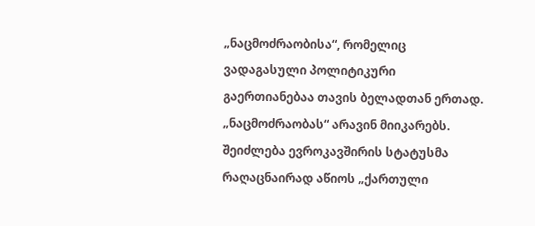„ნაცმოძრაობისა“, რომელიც ვადაგასული პოლიტიკური გაერთიანებაა თავის ბელადთან ერთად. „ნაცმოძრაობას“ არავინ მიიკარებს. შეიძლება ევროკავშირის სტატუსმა რაღაცნაირად აწიოს „ქართული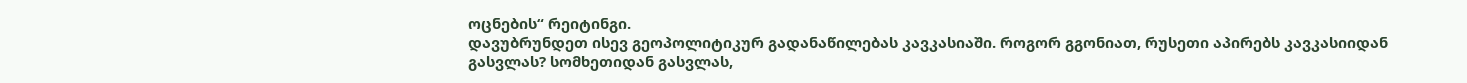ოცნების“ რეიტინგი.
დავუბრუნდეთ ისევ გეოპოლიტიკურ გადანაწილებას კავკასიაში. როგორ გგონიათ, რუსეთი აპირებს კავკასიიდან გასვლას? სომხეთიდან გასვლას,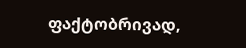ფაქტობრივად,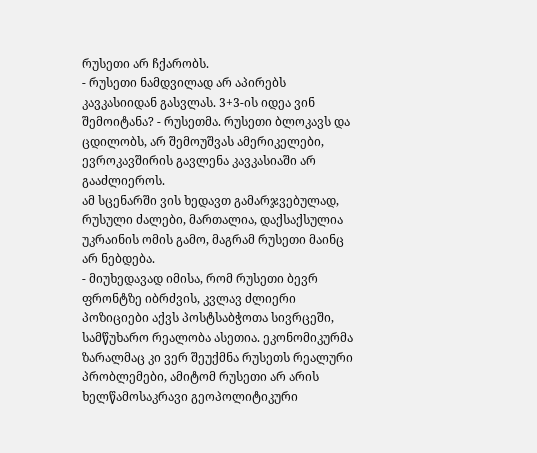რუსეთი არ ჩქარობს.
- რუსეთი ნამდვილად არ აპირებს კავკასიიდან გასვლას. 3+3-ის იდეა ვინ შემოიტანა? - რუსეთმა. რუსეთი ბლოკავს და ცდილობს, არ შემოუშვას ამერიკელები, ევროკავშირის გავლენა კავკასიაში არ გააძლიეროს.
ამ სცენარში ვის ხედავთ გამარჯვებულად, რუსული ძალები, მართალია, დაქსაქსულია უკრაინის ომის გამო, მაგრამ რუსეთი მაინც არ ნებდება.
- მიუხედავად იმისა, რომ რუსეთი ბევრ ფრონტზე იბრძვის, კვლავ ძლიერი პოზიციები აქვს პოსტსაბჭოთა სივრცეში, სამწუხარო რეალობა ასეთია. ეკონომიკურმა ზარალმაც კი ვერ შეუქმნა რუსეთს რეალური პრობლემები, ამიტომ რუსეთი არ არის ხელწამოსაკრავი გეოპოლიტიკური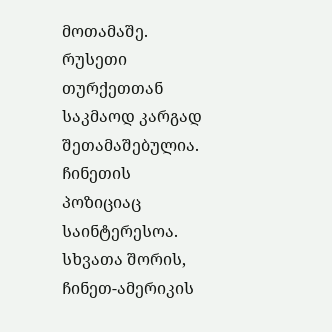მოთამაშე. რუსეთი თურქეთთან საკმაოდ კარგად შეთამაშებულია. ჩინეთის პოზიციაც საინტერესოა. სხვათა შორის, ჩინეთ-ამერიკის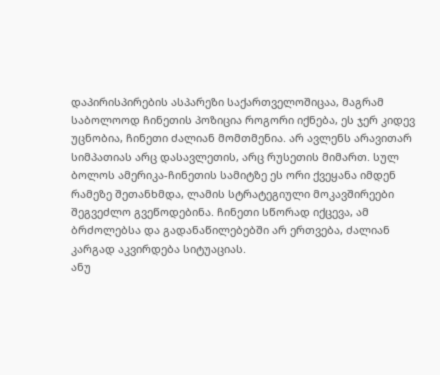დაპირისპირების ასპარეზი საქართველოშიცაა, მაგრამ საბოლოოდ ჩინეთის პოზიცია როგორი იქნება, ეს ჯერ კიდევ უცნობია, ჩინეთი ძალიან მომთმენია. არ ავლენს არავითარ სიმპათიას არც დასავლეთის, არც რუსეთის მიმართ. სულ ბოლოს ამერიკა-ჩინეთის სამიტზე ეს ორი ქვეყანა იმდენ რამეზე შეთანხმდა, ლამის სტრატეგიული მოკავშირეები შეგვეძლო გვეწოდებინა. ჩინეთი სწორად იქცევა, ამ ბრძოლებსა და გადანაწილებებში არ ერთვება, ძალიან კარგად აკვირდება სიტუაციას.
ანუ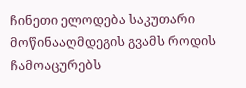ჩინეთი ელოდება საკუთარი მოწინააღმდეგის გვამს როდის ჩამოაცურებს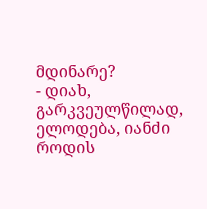მდინარე?
- დიახ, გარკვეულწილად, ელოდება, იანძი როდის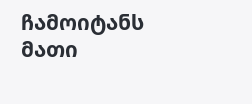ჩამოიტანს მათი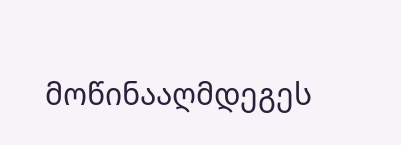მოწინააღმდეგეს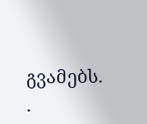გვამებს.
.